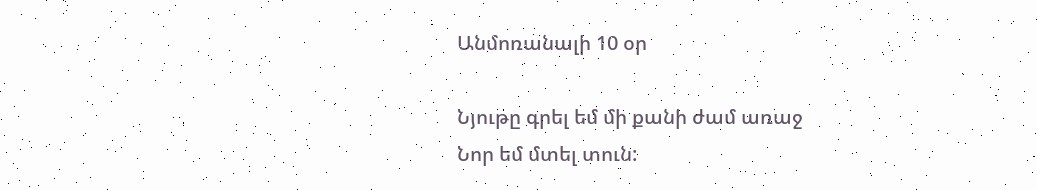Անմոռանալի 10 օր

Նյութը գրել եմ մի քանի ժամ առաջ
Նոր եմ մտել տուն: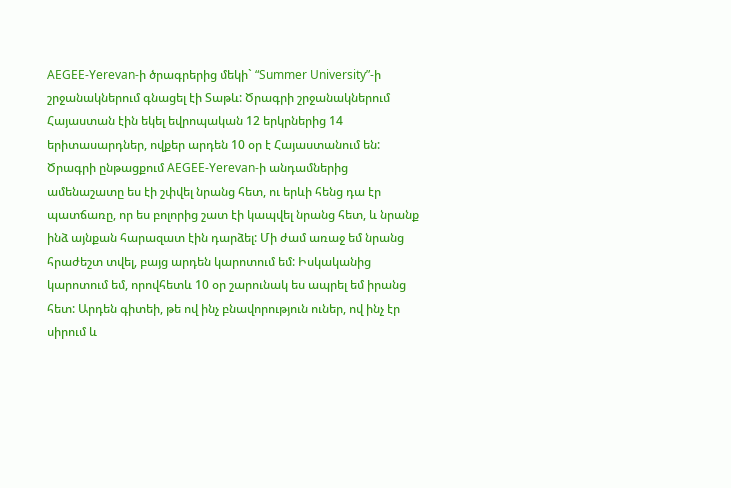AEGEE-Yerevan-ի ծրագրերից մեկի` “Summer University”-ի շրջանակներում գնացել էի Տաթև: Ծրագրի շրջանակներում Հայաստան էին եկել եվրոպական 12 երկրներից 14 երիտասարդներ, ովքեր արդեն 10 օր է Հայաստանում են: Ծրագրի ընթացքում AEGEE-Yerevan-ի անդամներից ամենաշատը ես էի շփվել նրանց հետ, ու երևի հենց դա էր պատճառը, որ ես բոլորից շատ էի կապվել նրանց հետ, և նրանք ինձ այնքան հարազատ էին դարձել: Մի ժամ առաջ եմ նրանց հրաժեշտ տվել, բայց արդեն կարոտում եմ: Իսկականից կարոտում եմ, որովհետև 10 օր շարունակ ես ապրել եմ իրանց հետ: Արդեն գիտեի, թե ով ինչ բնավորություն ուներ, ով ինչ էր սիրում և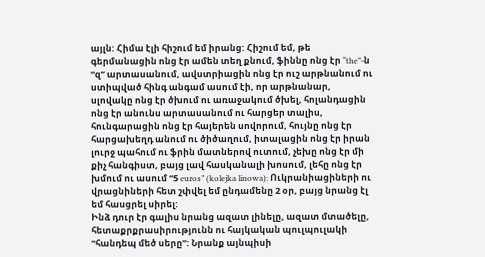այլն: Հիմա էլի հիշում եմ իրանց: Հիշում եմ, թե գերմանացին ոնց էր ամեն տեղ քնում, ֆիննը ոնց էր “the”-ն “զ” արտասանում, ավստրիացին ոնց էր ուշ արթնանում ու ստիպված հինգ անգամ ասում էի, որ արթնանար, սլովակը ոնց էր ծխում ու առաջակում ծխել, հոլանդացին ոնց էր անունս արտասանում ու հարցեր տալիս, հունգարացին ոնց էր հայերեն սովորում, հույնը ոնց էր հարցախեղդ անում ու ծիծաղում, իտալացին ոնց էր իրան լուրջ պահում ու ֆրին մատներով ուտում, չեխը ոնց էր մի քիչ հանգիստ, բայց լավ հասկանալի խոսում, լեհը ոնց էր խմում ու ասում “5 euros” (kolejka linowa): Ուկրանիացիների ու վրացնիների հետ շփվել եմ ընդամենը 2 օր, բայց նրանց էլ եմ հասցրել սիրել:
Ինձ դուր էր գալիս նրանց ազատ լինելը, ազատ մտածելը, հետաքրքրասիրությունն ու հայկական պուլպուլակի “հանդեպ մեծ սերը”: Նրանք այնպիսի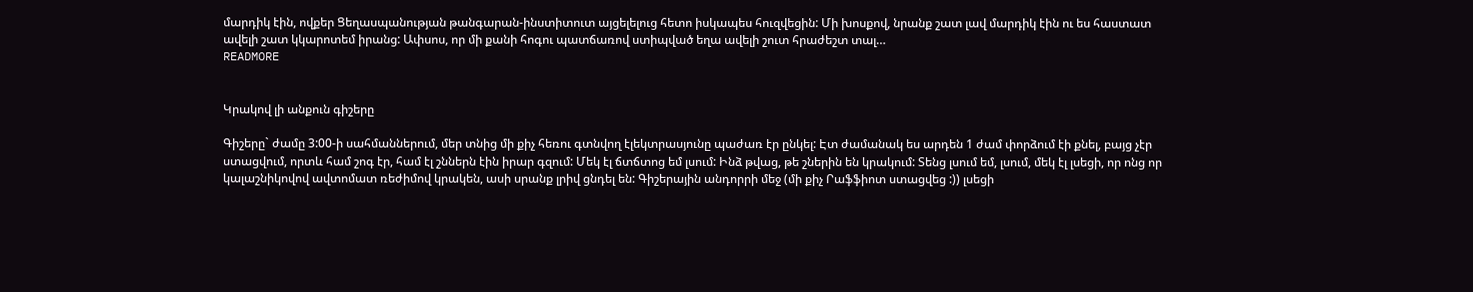մարդիկ էին, ովքեր Ցեղասպանության թանգարան-ինստիտուտ այցելելուց հետո իսկապես հուզվեցին: Մի խոսքով, նրանք շատ լավ մարդիկ էին ու ես հաստատ ավելի շատ կկարոտեմ իրանց: Ափսոս, որ մի քանի հոգու պատճառով ստիպված եղա ավելի շուտ հրաժեշտ տալ…
READMORE


Կրակով լի անքուն գիշերը

Գիշերը` ժամը 3:00-ի սահմաններում, մեր տնից մի քիչ հեռու գտնվող էլեկտրասյունը պաժառ էր ընկել: Էտ ժամանակ ես արդեն 1 ժամ փորձում էի քնել, բայց չէր ստացվում, որտև համ շոգ էր, համ էլ շններն էին իրար գզում: Մեկ էլ ճտճտոց եմ լսում: Ինձ թվաց, թե շներին են կրակում: Տենց լսում եմ, լսում, մեկ էլ լսեցի, որ ոնց որ կալաշնիկովով ավտոմատ ռեժիմով կրակեն, ասի սրանք լրիվ ցնդել են: Գիշերային անդորրի մեջ (մի քիչ Րաֆֆիոտ ստացվեց :)) լսեցի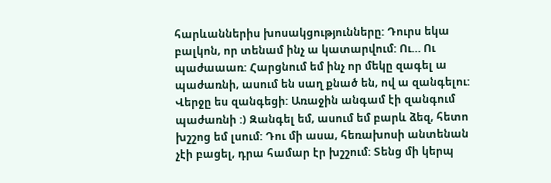հարևաններիս խոսակցությունները: Դուրս եկա բալկոն, որ տենամ ինչ ա կատարվում: Ու… Ու պաժաաառ: Հարցնում եմ ինչ որ մեկը զագել ա պաժառնի, ասում են սաղ քնած են, ով ա զանգելու: Վերջը ես զանգեցի: Առաջին անգամ էի զանգում պաժառնի :) Զանգել եմ, ասում եմ բարև ձեզ, հետո խշշոց եմ լսում: Դու մի ասա, հեռախոսի անտենան չէի բացել, դրա համար էր խշշում: Տենց մի կերպ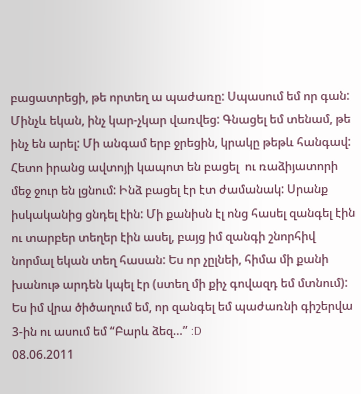բացատրեցի, թե որտեղ ա պաժառը: Սպասում եմ որ գան: Մինչև եկան, ինչ կար-չկար վառվեց: Գնացել եմ տենամ, թե ինչ են արել: Մի անգամ երբ ջրեցին, կրակը թեթև հանգավ: Հետո իրանց ավտոյի կապոտ են բացել  ու ռաձիյատորի մեջ ջուր են լցնում: Ինձ բացել էր էտ ժամանակ: Սրանք իսկականից ցնդել էին: Մի քանիսն էլ ոնց հասել զանգել էին ու տարբեր տեղեր էին ասել, բայց իմ զանգի շնորհիվ նորմալ եկան տեղ հասան: Ես որ չըլնեի, հիմա մի քանի խանութ արդեն կպել էր (ստեղ մի քիչ գովազդ եմ մտնում):
Ես իմ վրա ծիծաղում եմ, որ զանգել եմ պաժառնի գիշերվա 3-ին ու ասում եմ “Բարև ձեզ…” :D
08.06.2011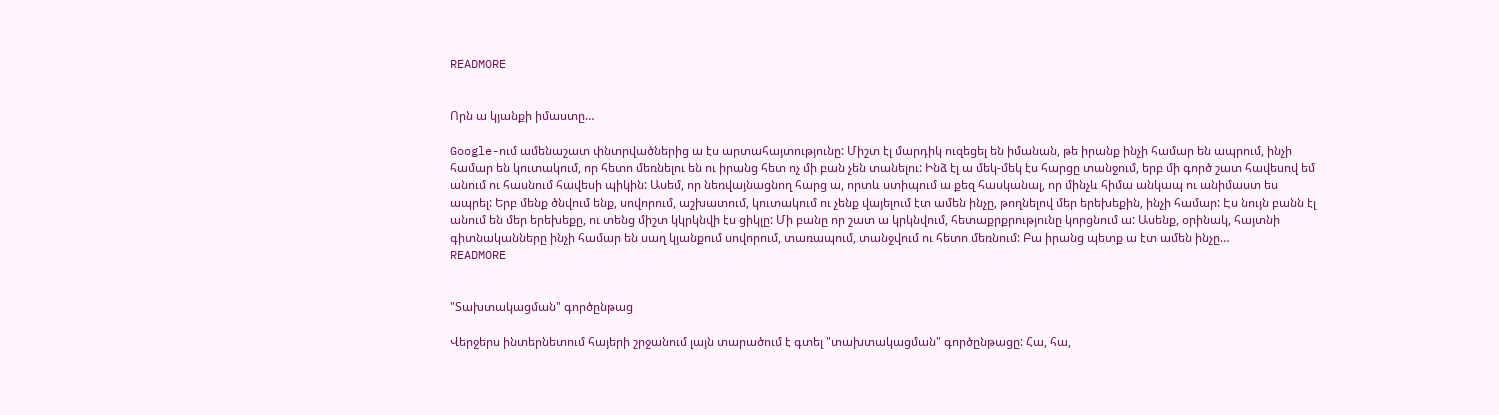READMORE


Որն ա կյանքի իմաստը…

Google-ում ամենաշատ փնտրվածներից ա էս արտահայտությունը: Միշտ էլ մարդիկ ուզեցել են իմանան, թե իրանք ինչի համար են ապրում, ինչի համար են կուտակում, որ հետո մեռնելու են ու իրանց հետ ոչ մի բան չեն տանելու: Ինձ էլ ա մեկ-մեկ էս հարցը տանջում, երբ մի գործ շատ հավեսով եմ անում ու հասնում հավեսի պիկին: Ասեմ, որ նեռվայնացնող հարց ա, որտև ստիպում ա քեզ հասկանալ, որ մինչև հիմա անկապ ու անիմաստ ես ապրել: Երբ մենք ծնվում ենք, սովորում, աշխատում, կուտակում ու չենք վայելում էտ ամեն ինչը, թողնելով մեր երեխեքին, ինչի համար: Էս նույն բանն էլ անում են մեր երեխեքը, ու տենց միշտ կկրկնվի էս ցիկլը: Մի բանը որ շատ ա կրկնվում, հետաքրքրությունը կորցնում ա: Ասենք, օրինակ, հայտնի գիտնականները ինչի համար են սաղ կյանքում սովորում, տառապում, տանջվում ու հետո մեռնում: Բա իրանց պետք ա էտ ամեն ինչը…
READMORE


"Տախտակացման" գործընթաց

Վերջերս ինտերնետում հայերի շրջանում լայն տարածում է գտել "տախտակացման" գործընթացը: Հա, հա,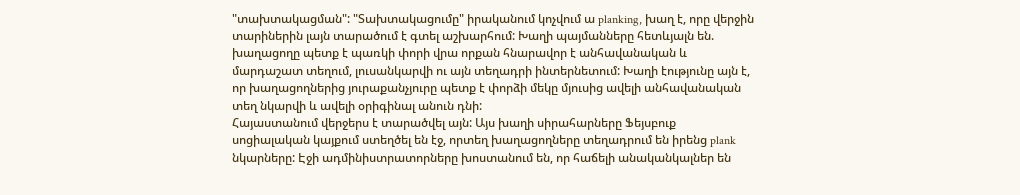"տախտակացման": "Տախտակացումը" իրականում կոչվում ա planking, խաղ է, որը վերջին տարիներին լայն տարածում է գտել աշխարհում: Խաղի պայմանները հետևյալն են.
խաղացողը պետք է պառկի փորի վրա որքան հնարավոր է անհավանական և մարդաշատ տեղում, լուսանկարվի ու այն տեղադրի ինտերնետում: Խաղի էությունը այն է, որ խաղացողներից յուրաքանչյուրը պետք է փորձի մեկը մյուսից ավելի անհավանական տեղ նկարվի և ավելի օրիգինալ անուն դնի:
Հայաստանում վերջերս է տարածվել այն: Այս խաղի սիրահարները Ֆեյսբուք սոցիալական կայքում ստեղծել են էջ, որտեղ խաղացողները տեղադրում են իրենց plank նկարները: Էջի ադմինիստրատորները խոստանում են, որ հաճելի անականկալներ են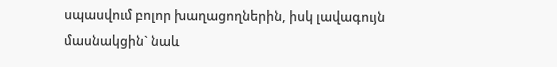սպասվում բոլոր խաղացողներին, իսկ լավագույն մասնակցին` նաև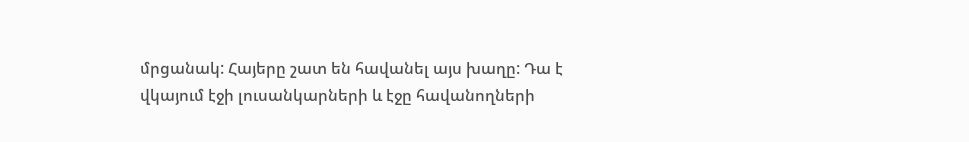մրցանակ: Հայերը շատ են հավանել այս խաղը: Դա է վկայում էջի լուսանկարների և էջը հավանողների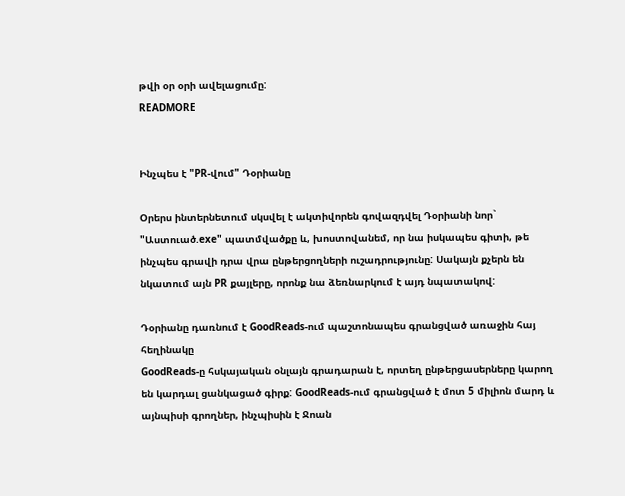թվի օր օրի ավելացումը:
READMORE


Ինչպես է "PR-վում" Դօրիանը

Օրերս ինտերնետում սկսվել է ակտիվորեն գովազդվել Դօրիանի նոր` "Աստուած.exe" պատմվածքը և, խոստովանեմ, որ նա իսկապես գիտի, թե ինչպես գրավի դրա վրա ընթերցողների ուշադրությունը: Սակայն քչերն են նկատում այն PR քայլերը, որոնք նա ձեռնարկում է այդ նպատակով:

Դօրիանը դառնում է GoodReads-ում պաշտոնապես գրանցված առաջին հայ հեղինակը
GoodReads-ը հսկայական օնլայն գրադարան է, որտեղ ընթերցասերները կարող են կարդալ ցանկացած գիրք: GoodReads-ում գրանցված է մոտ 5 միլիոն մարդ և այնպիսի գրողներ, ինչպիսին է Ջոան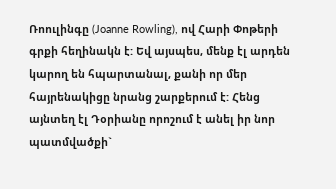Ռոուլինգը (Joanne Rowling), ով Հարի Փոթերի գրքի հեղինակն է: Եվ այսպես, մենք էլ արդեն կարող են հպարտանալ, քանի որ մեր հայրենակիցը նրանց շարքերում է: Հենց այնտեղ էլ Դօրիանը որոշում է անել իր նոր պատմվածքի`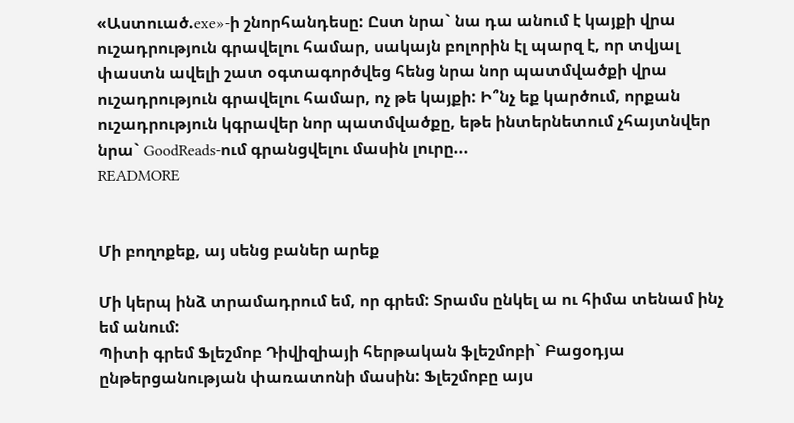«Աստուած.exe»-ի շնորհանդեսը: Ըստ նրա` նա դա անում է կայքի վրա ուշադրություն գրավելու համար, սակայն բոլորին էլ պարզ է, որ տվյալ փաստն ավելի շատ օգտագործվեց հենց նրա նոր պատմվածքի վրա ուշադրություն գրավելու համար, ոչ թե կայքի: Ի՞նչ եք կարծում, որքան ուշադրություն կգրավեր նոր պատմվածքը, եթե ինտերնետում չհայտնվեր նրա` GoodReads-ում գրանցվելու մասին լուրը...
READMORE


Մի բողոքեք, այ սենց բաներ արեք

Մի կերպ ինձ տրամադրում եմ, որ գրեմ: Տրամս ընկել ա ու հիմա տենամ ինչ եմ անում:
Պիտի գրեմ Ֆլեշմոբ Դիվիզիայի հերթական ֆլեշմոբի` Բացօդյա ընթերցանության փառատոնի մասին: Ֆլեշմոբը այս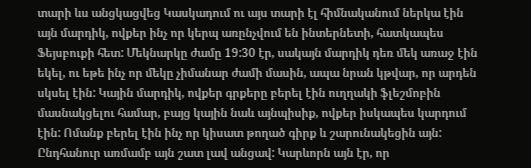տարի ևս անցկացվեց Կասկադում ու այս տարի էլ հիմնականում ներկա էին այն մարդիկ, ովքեր ինչ որ կերպ առընչվում են ինտերնետի, հատկապես Ֆեյսբուքի հետ: Մեկնարկը ժամը 19:30 էր, սակայն մարդիկ դեռ մեկ առաջ էին եկել, ու եթե ինչ որ մեկը չիմանար ժամի մասին, ապա նրան կթվար, որ արդեն սկսել էին: Կային մարդիկ, ովքեր գրքերը բերել էին ուղղակի ֆլեշմոբին մասնակցելու համար, բայց կային նաև այնպիսիք, ովքեր իսկապես կարդում էին: Ոմանք բերել էին ինչ որ կիսատ թողած գիրք և շարունակեցին այն: Ընդհանուր առմամբ այն շատ լավ անցավ: Կարևորն այն էր, որ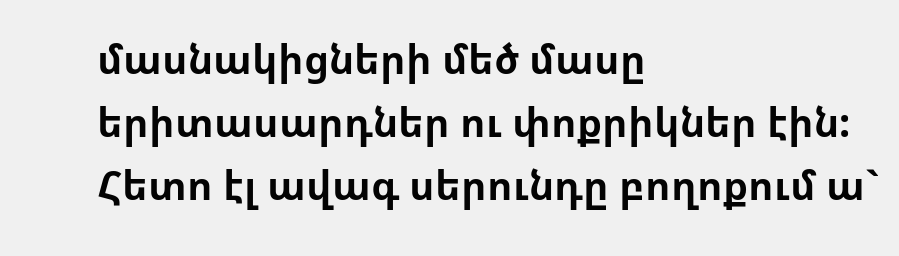մասնակիցների մեծ մասը երիտասարդներ ու փոքրիկներ էին: Հետո էլ ավագ սերունդը բողոքում ա`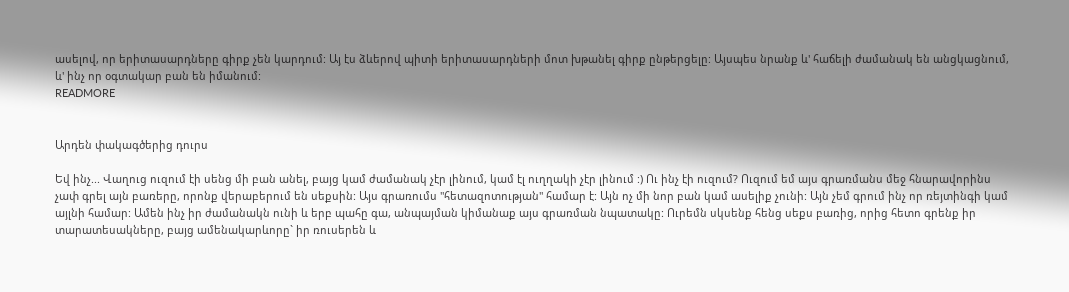ասելով, որ երիտասարդները գիրք չեն կարդում: Այ էս ձևերով պիտի երիտասարդների մոտ խթանել գիրք ընթերցելը: Այսպես նրանք և' հաճելի ժամանակ են անցկացնում, և' ինչ որ օգտակար բան են իմանում:
READMORE


Արդեն փակագծերից դուրս

Եվ ինչ... Վաղուց ուզում էի սենց մի բան անել, բայց կամ ժամանակ չէր լինում, կամ էլ ուղղակի չէր լինում :) Ու ինչ էի ուզում? Ուզում եմ այս գրառմանս մեջ հնարավորինս չափ գրել այն բառերը, որոնք վերաբերում են սեքսին: Այս գրառումս "հետազոտության" համար է: Այն ոչ մի նոր բան կամ ասելիք չունի: Այն չեմ գրում ինչ որ ռեյտինգի կամ այլնի համար: Ամեն ինչ իր ժամանակն ունի և երբ պահը գա, անպայման կիմանաք այս գրառման նպատակը: Ուրեմն սկսենք հենց սեքս բառից, որից հետո գրենք իր տարատեսակները, բայց ամենակարևորը` իր ռուսերեն և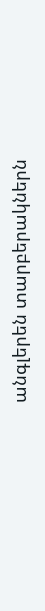անգլերեն տարբերակներն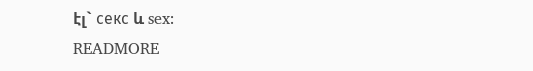էլ` секс և sex:
READMORE